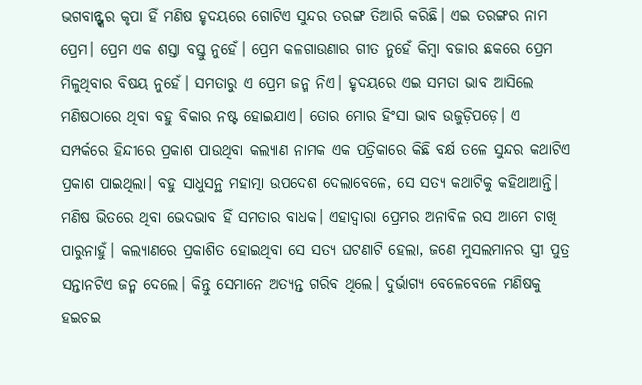ଭଗବାନ୍ଙ୍କର କୃପା ହିଁ ମଣିଷ ହୃଦୟରେ ଗୋଟିଏ ସୁନ୍ଦର ତରଙ୍ଗ ତିଆରି କରିଛି। ଏଇ ତରଙ୍ଗର ନାମ ପ୍ରେମ। ପ୍ରେମ ଏକ ଶସ୍ତା ବସ୍ତୁ ନୁହେଁ। ପ୍ରେମ କଳଗାଉଣାର ଗୀତ ନୁହେଁ କିମ୍ୱା ବଜାର ଛକରେ ପ୍ରେମ ମିଳୁଥିବାର ବିଷୟ ନୁହେଁ। ସମତାରୁ ଏ ପ୍ରେମ ଜନ୍ମ ନିଏ। ହୃଦୟରେ ଏଇ ସମତା ଭାବ ଆସିଲେ ମଣିଷଠାରେ ଥିବା ବହୁ ବିକାର ନଷ୍ଟ ହୋଇଯାଏ। ତୋର ମୋର ହିଂସା ଭାବ ଉଜୁଡ଼ିପଡ଼େ। ଏ ସମ୍ପର୍କରେ ହିନ୍ଦୀରେ ପ୍ରକାଶ ପାଉଥିବା କଲ୍ୟାଣ ନାମକ ଏକ ପତ୍ରିକାରେ କିଛି ବର୍କ୍ଷ ତଳେ ସୁନ୍ଦର କଥାଟିଏ ପ୍ରକାଶ ପାଇଥିଲା। ବହୁ ସାଧୁସନ୍ଥ ମହାତ୍ମା ଉପଦେଶ ଦେଲାବେଳେ, ସେ ସତ୍ୟ କଥାଟିକୁ କହିଥାଆନ୍ତି। ମଣିଷ ଭିତରେ ଥିବା ଭେଦଭାବ ହିଁ ସମତାର ବାଧକ। ଏହାଦ୍ୱାରା ପ୍ରେମର ଅନାବିଳ ରସ ଆମେ ଚାଖି ପାରୁନାହୁଁ। କଲ୍ୟାଣରେ ପ୍ରକାଶିତ ହୋଇଥିବା ସେ ସତ୍ୟ ଘଟଣାଟି ହେଲା, ଜଣେ ମୁସଲମାନର ସ୍ତ୍ରୀ ପୁତ୍ର ସନ୍ତାନଟିଏ ଜନ୍ମ ଦେଲେ। କିନ୍ତୁ ସେମାନେ ଅତ୍ୟନ୍ତ ଗରିବ ଥିଲେ। ଦୁର୍ଭାଗ୍ୟ ବେଳେବେଳେ ମଣିଷକୁ ହଇଚଇ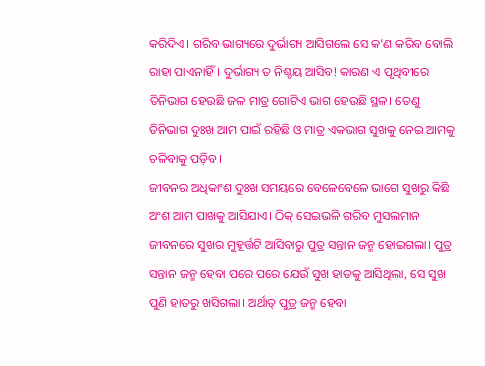କରିଦିଏ। ଗରିବ ଭାଗ୍ୟରେ ଦୁର୍ଭାଗ୍ୟ ଆସିଗଲେ ସେ କ’ଣ କରିବ ବୋଲି ରାହା ପାଏନାହିଁ। ଦୁର୍ଭାଗ୍ୟ ତ ନିଶ୍ଚୟ ଆସିବ! କାରଣ ଏ ପୃଥିବୀରେ ତିନିଭାଗ ହେଉଛି ଜଳ ମାତ୍ର ଗୋଟିଏ ଭାଗ ହେଉଛି ସ୍ଥଳ। ତେଣୁ ତିନିଭାଗ ଦୁଃଖ ଆମ ପାଇଁ ରହିଛି ଓ ମାତ୍ର ଏକଭାଗ ସୁଖକୁ ନେଇ ଆମକୁ ଚଳିବାକୁ ପଡ଼ିବ।
ଜୀବନର ଅଧିକାଂଶ ଦୁଃଖ ସମୟରେ ବେଳେବେଳେ ଭାଗେ ସୁଖରୁ କିଛି ଅଂଶ ଆମ ପାଖକୁ ଆସିଯାଏ। ଠିକ୍ ସେଇଭଳି ଗରିବ ମୁସଲମାନ ଜୀବନରେ ସୁଖର ମୁହୂର୍ତ୍ତଟି ଆସିବାରୁ ପୁତ୍ର ସନ୍ତାନ ଜନ୍ମ ହୋଇଗଲା। ପୁତ୍ର ସନ୍ତାନ ଜନ୍ମ ହେବା ପରେ ପରେ ଯେଉଁ ସୁଖ ହାତକୁ ଆସିଥିଲା, ସେ ସୁଖ ପୁଣି ହାତରୁ ଖସିଗଲା। ଅର୍ଥାତ୍ ପୁତ୍ର ଜନ୍ମ ହେବା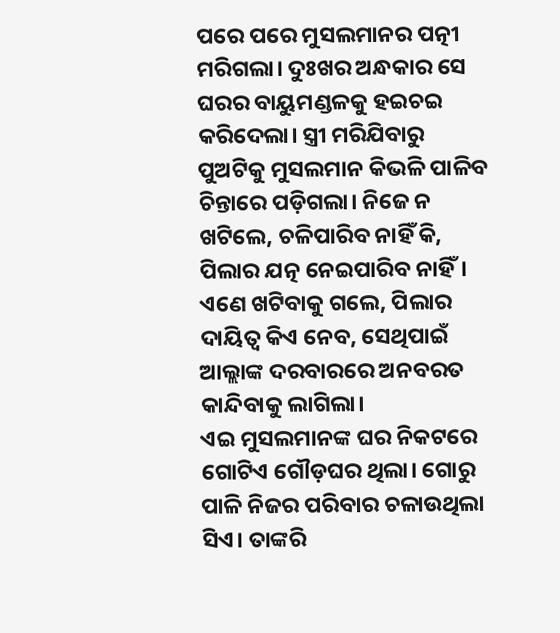ପରେ ପରେ ମୁସଲମାନର ପତ୍ନୀ ମରିଗଲା। ଦୁଃଖର ଅନ୍ଧକାର ସେ ଘରର ବାୟୁମଣ୍ଡଳକୁ ହଇଚଇ କରିଦେଲା। ସ୍ତ୍ରୀ ମରିଯିବାରୁ ପୁଅଟିକୁ ମୁସଲମାନ କିଭଳି ପାଳିବ ଚିନ୍ତାରେ ପଡ଼ିଗଲା। ନିଜେ ନ ଖଟିଲେ, ଚଳିପାରିବ ନାହିଁ କି, ପିଲାର ଯତ୍ନ ନେଇପାରିବ ନାହିଁ। ଏଣେ ଖଟିବାକୁ ଗଲେ, ପିଲାର ଦାୟିତ୍ୱ କିଏ ନେବ, ସେଥିପାଇଁ ଆଲ୍ଲାଙ୍କ ଦରବାରରେ ଅନବରତ କାନ୍ଦିବାକୁ ଲାଗିଲା।
ଏଇ ମୁସଲମାନଙ୍କ ଘର ନିକଟରେ ଗୋଟିଏ ଗୌଡ଼ଘର ଥିଲା। ଗୋରୁ ପାଳି ନିଜର ପରିବାର ଚଳାଉଥିଲା ସିଏ। ତାଙ୍କରି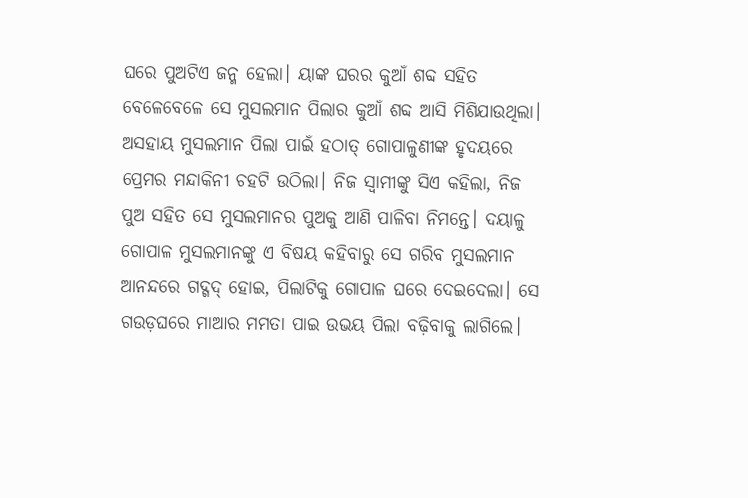ଘରେ ପୁଅଟିଏ ଜନ୍ମ ହେଲା। ୟାଙ୍କ ଘରର କୁଆଁ ଶବ୍ଦ ସହିତ ବେଳେବେଳେ ସେ ମୁସଲମାନ ପିଲାର କୁଆଁ ଶବ୍ଦ ଆସି ମିଶିଯାଉଥିଲା। ଅସହାୟ ମୁସଲମାନ ପିଲା ପାଇଁ ହଠାତ୍ ଗୋପାଳୁଣୀଙ୍କ ହୃଦୟରେ ପ୍ରେମର ମନ୍ଦାକିନୀ ଚହଟି ଉଠିଲା। ନିଜ ସ୍ୱାମୀଙ୍କୁ ସିଏ କହିଲା, ନିଜ ପୁଅ ସହିତ ସେ ମୁସଲମାନର ପୁଅକୁ ଆଣି ପାଳିବା ନିମନ୍ତେ। ଦୟାଳୁ ଗୋପାଳ ମୁସଲମାନଙ୍କୁ ଏ ବିଷୟ କହିବାରୁ ସେ ଗରିବ ମୁସଲମାନ ଆନନ୍ଦରେ ଗଦ୍ଗଦ୍ ହୋଇ, ପିଲାଟିକୁ ଗୋପାଳ ଘରେ ଦେଇଦେଲା। ସେ ଗଉଡ଼ଘରେ ମାଆର ମମତା ପାଇ ଉଭୟ ପିଲା ବଢ଼ିବାକୁ ଲାଗିଲେ।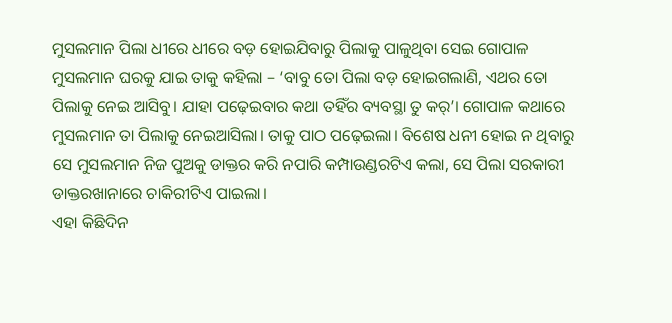ମୁସଲମାନ ପିଲା ଧୀରେ ଧୀରେ ବଡ଼ ହୋଇଯିବାରୁ ପିଲାକୁ ପାଳୁଥିବା ସେଇ ଗୋପାଳ ମୁସଲମାନ ଘରକୁ ଯାଇ ତାକୁ କହିଲା – ‘ବାବୁ ତୋ ପିଲା ବଡ଼ ହୋଇଗଲାଣି, ଏଥର ତୋ ପିଲାକୁ ନେଇ ଆସିବୁ। ଯାହା ପଢ଼େଇବାର କଥା ତହିଁର ବ୍ୟବସ୍ଥା ତୁ କର୍’। ଗୋପାଳ କଥାରେ ମୁସଲମାନ ତା ପିଲାକୁ ନେଇଆସିଲା। ତାକୁ ପାଠ ପଢ଼େଇଲା। ବିଶେଷ ଧନୀ ହୋଇ ନ ଥିବାରୁ ସେ ମୁସଲମାନ ନିଜ ପୁଅକୁ ଡାକ୍ତର କରି ନପାରି କମ୍ପାଉଣ୍ଡରଟିଏ କଲା, ସେ ପିଲା ସରକାରୀ ଡାକ୍ତରଖାନାରେ ଚାକିରୀଟିଏ ପାଇଲା।
ଏହା କିଛିଦିନ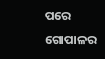ପରେ ଗୋପାଳର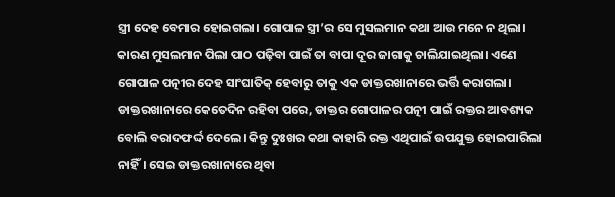ସ୍ତ୍ରୀ ଦେହ ବେମାର ହୋଇଗଲା। ଗୋପାଳ ସ୍ତ୍ରୀ’ର ସେ ମୁସଲମାନ କଥା ଆଉ ମନେ ନ ଥିଲା। କାରଣ ମୁସଲମାନ ପିଲା ପାଠ ପଢ଼ିବା ପାଇଁ ତା ବାପା ଦୂର ଜାଗାକୁ ଚାଲିଯାଇଥିଲା। ଏଣେ ଗୋପାଳ ପତ୍ନୀର ଦେହ ସାଂଘାତିକ୍ ହେବାରୁ ତାକୁ ଏକ ଡାକ୍ତରଖାନାରେ ଭର୍ତ୍ତି କରାଗଲା। ଡାକ୍ତରଖାନାରେ କେତେଦିନ ରହିବା ପରେ, ଡାକ୍ତର ଗୋପାଳର ପତ୍ନୀ ପାଇଁ ରକ୍ତର ଆବଶ୍ୟକ ବୋଲି ବରାଦଫର୍ଦ୍ଦ ଦେଲେ। କିନ୍ତୁ ଦୁଃଖର କଥା କାହାରି ରକ୍ତ ଏଥିପାଇଁ ଉପଯୁକ୍ତ ହୋଇପାରିଲା ନାହିଁ। ସେଇ ଡାକ୍ତରଖାନାରେ ଥିବା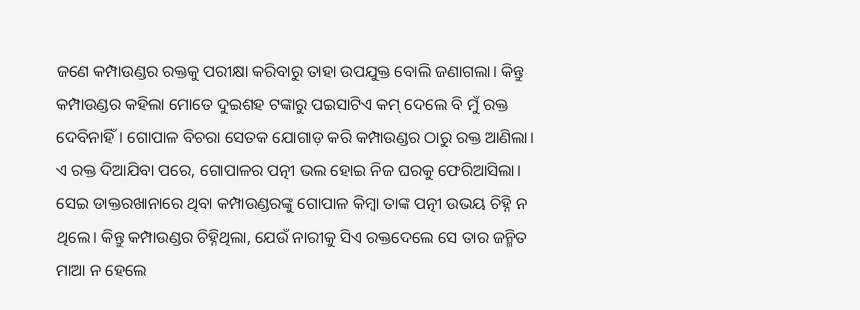ଜଣେ କମ୍ପାଉଣ୍ଡର ରକ୍ତକୁ ପରୀକ୍ଷା କରିବାରୁ ତାହା ଉପଯୁକ୍ତ ବୋଲି ଜଣାଗଲା। କିନ୍ତୁ କମ୍ପାଉଣ୍ଡର କହିଲା ମୋତେ ଦୁଇଶହ ଟଙ୍କାରୁ ପଇସାଟିଏ କମ୍ ଦେଲେ ବି ମୁଁ ରକ୍ତ ଦେବିନାହିଁ। ଗୋପାଳ ବିଚରା ସେତକ ଯୋଗାଡ଼ କରି କମ୍ପାଉଣ୍ଡର ଠାରୁ ରକ୍ତ ଆଣିଲା। ଏ ରକ୍ତ ଦିଆଯିବା ପରେ, ଗୋପାଳର ପତ୍ନୀ ଭଲ ହୋଇ ନିଜ ଘରକୁ ଫେରିଆସିଲା।
ସେଇ ଡାକ୍ତରଖାନାରେ ଥିବା କମ୍ପାଉଣ୍ଡରଙ୍କୁ ଗୋପାଳ କିମ୍ବା ତାଙ୍କ ପତ୍ନୀ ଉଭୟ ଚିହ୍ନି ନ ଥିଲେ। କିନ୍ତୁ କମ୍ପାଉଣ୍ଡର ଚିହ୍ନିଥିଲା, ଯେଉଁ ନାରୀକୁ ସିଏ ରକ୍ତଦେଲେ ସେ ତାର ଜନ୍ମିତ ମାଆ ନ ହେଲେ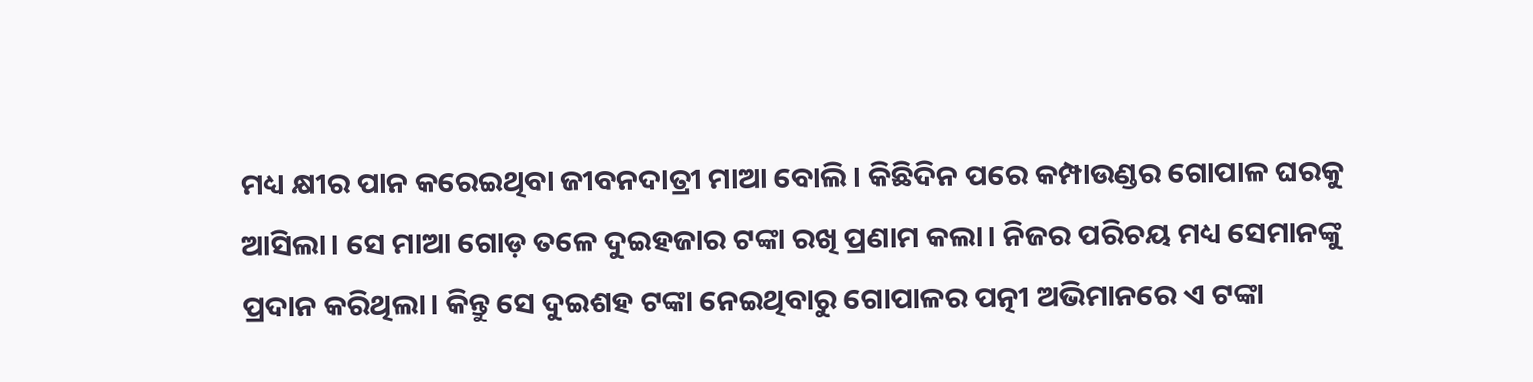ମଧ୍ୟ କ୍ଷୀର ପାନ କରେଇଥିବା ଜୀବନଦାତ୍ରୀ ମାଆ ବୋଲି। କିଛିଦିନ ପରେ କମ୍ପାଉଣ୍ଡର ଗୋପାଳ ଘରକୁ ଆସିଲା। ସେ ମାଆ ଗୋଡ଼ ତଳେ ଦୁଇହଜାର ଟଙ୍କା ରଖି ପ୍ରଣାମ କଲା। ନିଜର ପରିଚୟ ମଧ୍ୟ ସେମାନଙ୍କୁ ପ୍ରଦାନ କରିଥିଲା। କିନ୍ତୁ ସେ ଦୁଇଶହ ଟଙ୍କା ନେଇଥିବାରୁ ଗୋପାଳର ପତ୍ନୀ ଅଭିମାନରେ ଏ ଟଙ୍କା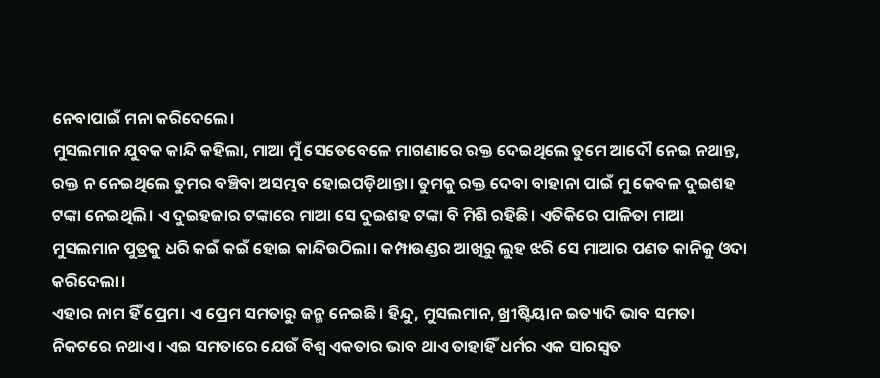ନେବାପାଇଁ ମନା କରିଦେଲେ।
ମୁସଲମାନ ଯୁବକ କାନ୍ଦି କହିଲା, ମାଆ ମୁଁ ସେତେବେଳେ ମାଗଣାରେ ରକ୍ତ ଦେଇଥିଲେ ତୁମେ ଆଦୌ ନେଇ ନଥାନ୍ତ, ରକ୍ତ ନ ନେଇଥିଲେ ତୁମର ବଞ୍ଚିବା ଅସମ୍ଭବ ହୋଇପଡ଼ିଥାନ୍ତା। ତୁମକୁ ରକ୍ତ ଦେବା ବାହାନା ପାଇଁ ମୁ କେବଳ ଦୁଇଶହ ଟଙ୍କା ନେଇଥିଲି। ଏ ଦୁଇହଜାର ଟଙ୍କାରେ ମାଆ ସେ ଦୁଇଶହ ଟଙ୍କା ବି ମିଶି ରହିଛି। ଏତିକିରେ ପାଳିତା ମାଆ ମୁସଲମାନ ପୁତ୍ରକୁ ଧରି କଇଁ କଇଁ ହୋଇ କାନ୍ଦିଉଠିଲା। କମ୍ପାଉଣ୍ଡର ଆଖିରୁ ଲୁହ ଝରି ସେ ମାଆର ପଣତ କାନିକୁ ଓଦା କରିଦେଲା।
ଏହାର ନାମ ହିଁ ପ୍ରେମ। ଏ ପ୍ରେମ ସମତାରୁ ଜନ୍ମ ନେଇଛି। ହିନ୍ଦୁ, ମୁସଲମାନ, ଖ୍ରୀଷ୍ଟିୟାନ ଇତ୍ୟାଦି ଭାବ ସମତା ନିକଟରେ ନଥାଏ। ଏଇ ସମତାରେ ଯେଉଁ ବିଶ୍ୱ ଏକତାର ଭାବ ଥାଏ ତାହାହିଁ ଧର୍ମର ଏକ ସାରସ୍ୱତ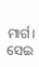ମାର୍ଗ। ସେଇ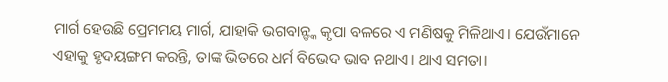ମାର୍ଗ ହେଉଛି ପ୍ରେମମୟ ମାର୍ଗ, ଯାହାକି ଭଗବାନ୍ଙ୍କ କୃପା ବଳରେ ଏ ମଣିଷକୁ ମିଳିଥାଏ। ଯେଉଁମାନେ ଏହାକୁ ହୃଦୟଙ୍ଗମ କରନ୍ତି, ତାଙ୍କ ଭିତରେ ଧର୍ମ ବିଭେଦ ଭାବ ନଥାଏ। ଥାଏ ସମତା।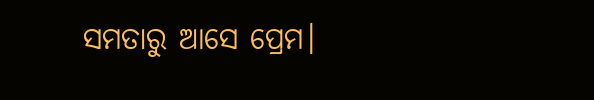ସମତାରୁ ଆସେ ପ୍ରେମ।